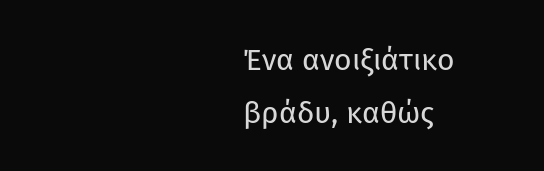Ένα ανοιξιάτικο βράδυ, καθώς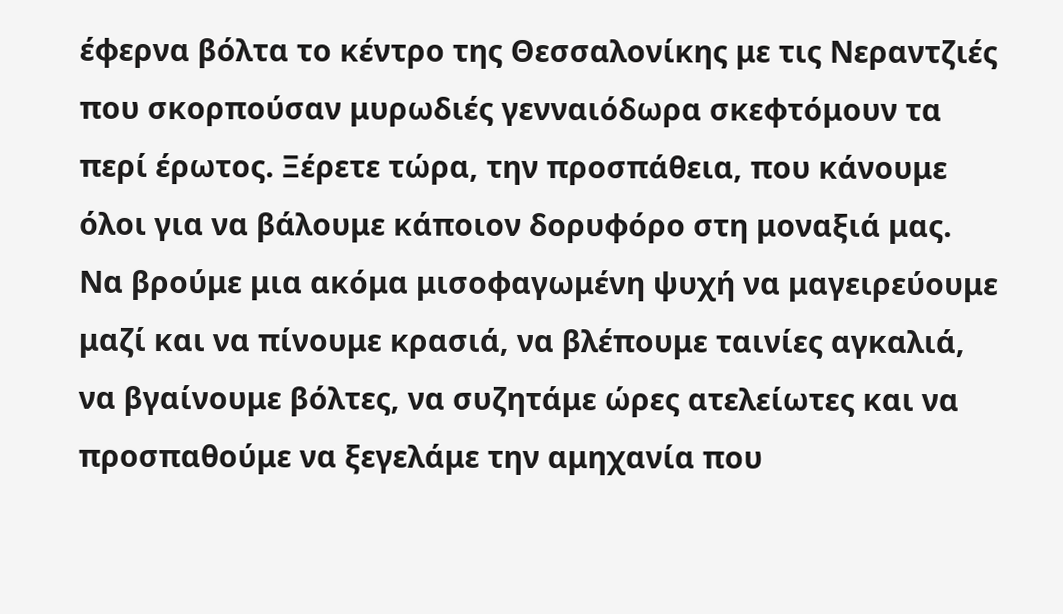έφερνα βόλτα το κέντρο της Θεσσαλονίκης με τις Νεραντζιές που σκορπούσαν μυρωδιές γενναιόδωρα σκεφτόμουν τα περί έρωτος. Ξέρετε τώρα, την προσπάθεια, που κάνουμε όλοι για να βάλουμε κάποιον δορυφόρο στη μοναξιά μας.
Να βρούμε μια ακόμα μισοφαγωμένη ψυχή να μαγειρεύουμε μαζί και να πίνουμε κρασιά, να βλέπουμε ταινίες αγκαλιά, να βγαίνουμε βόλτες, να συζητάμε ώρες ατελείωτες και να προσπαθούμε να ξεγελάμε την αμηχανία που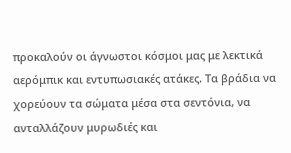προκαλούν οι άγνωστοι κόσμοι μας με λεκτικά αερόμπικ και εντυπωσιακές ατάκες. Τα βράδια να χορεύουν τα σώματα μέσα στα σεντόνια, να ανταλλάζουν μυρωδιές και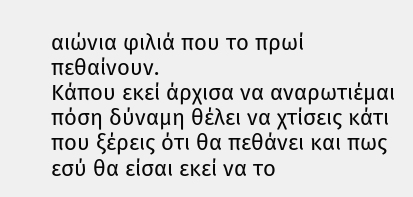αιώνια φιλιά που το πρωί πεθαίνουν.
Κάπου εκεί άρχισα να αναρωτιέμαι πόση δύναμη θέλει να χτίσεις κάτι που ξέρεις ότι θα πεθάνει και πως εσύ θα είσαι εκεί να το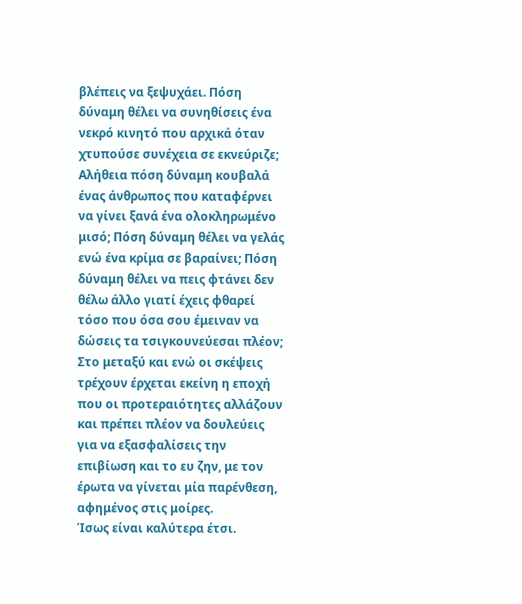βλέπεις να ξεψυχάει. Πόση δύναμη θέλει να συνηθίσεις ένα νεκρό κινητό που αρχικά όταν χτυπούσε συνέχεια σε εκνεύριζε; Αλήθεια πόση δύναμη κουβαλά ένας άνθρωπος που καταφέρνει να γίνει ξανά ένα ολοκληρωμένο μισό; Πόση δύναμη θέλει να γελάς ενώ ένα κρίμα σε βαραίνει; Πόση δύναμη θέλει να πεις φτάνει δεν θέλω άλλο γιατί έχεις φθαρεί τόσο που όσα σου έμειναν να δώσεις τα τσιγκουνεύεσαι πλέον;
Στο μεταξύ και ενώ οι σκέψεις τρέχουν έρχεται εκείνη η εποχή που οι προτεραιότητες αλλάζουν και πρέπει πλέον να δουλεύεις για να εξασφαλίσεις την επιβίωση και το ευ ζην, με τον έρωτα να γίνεται μία παρένθεση, αφημένος στις μοίρες.
Ίσως είναι καλύτερα έτσι.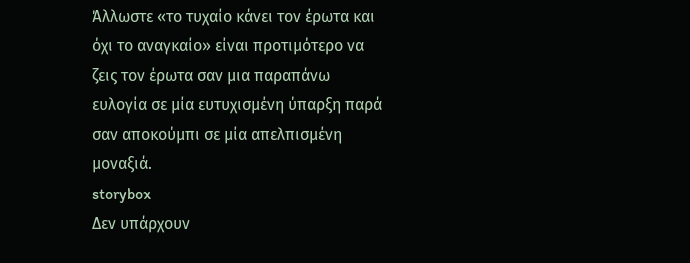Άλλωστε «το τυχαίο κάνει τον έρωτα και όχι το αναγκαίο» είναι προτιμότερο να ζεις τον έρωτα σαν μια παραπάνω ευλογία σε μία ευτυχισμένη ύπαρξη παρά σαν αποκούμπι σε μία απελπισμένη μοναξιά.
storybox
Δεν υπάρχουν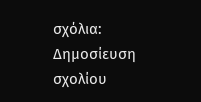σχόλια:
Δημοσίευση σχολίου